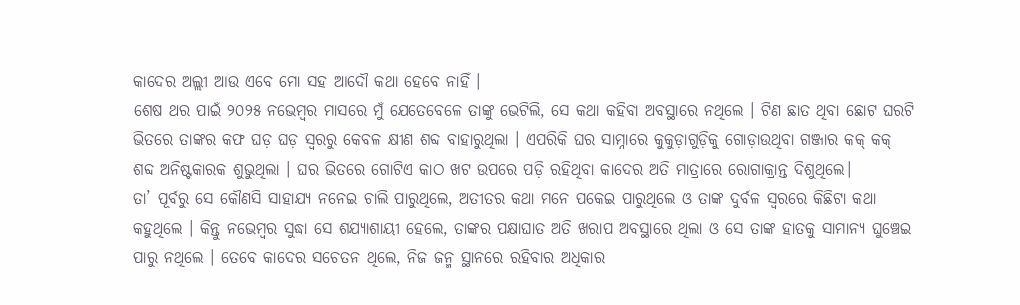କାଦେର ଅଲ୍ଲୀ ଆଉ ଏବେ ମୋ ସହ ଆଦୌ କଥା ହେବେ ନାହିଁ ।
ଶେଷ ଥର ପାଇଁ ୨୦୨୫ ନଭେମ୍ବର ମାସରେ ମୁଁ ଯେତେବେଳେ ତାଙ୍କୁ ଭେଟିଲି, ସେ କଥା କହିବା ଅବସ୍ଥାରେ ନଥିଲେ । ଟିଣ ଛାତ ଥିବା ଛୋଟ ଘରଟି ଭିତରେ ତାଙ୍କର କଫ ଘଡ଼ ଘଡ଼ ସ୍ଵରରୁ କେବଳ କ୍ଷୀଣ ଶବ୍ଦ ବାହାରୁଥିଲା । ଏପରିକି ଘର ସାମ୍ନାରେ କୁକୁଡ଼ାଗୁଡ଼ିକୁ ଗୋଡ଼ାଉଥିବା ଗଞ୍ଜାର କକ୍ କକ୍ ଶବ୍ଦ ଅନିଷ୍ଟକାରକ ଶୁଭୁଥିଲା । ଘର ଭିତରେ ଗୋଟିଏ କାଠ ଖଟ ଉପରେ ପଡ଼ି ରହିଥିବା କାଦେର ଅତି ମାତ୍ରାରେ ରୋଗାକ୍ରାନ୍ତ ଦିଶୁଥିଲେ।
ତା’ ପୂର୍ବରୁ ସେ କୌଣସି ସାହାଯ୍ୟ ନନେଇ ଚାଲି ପାରୁଥିଲେ, ଅତୀତର କଥା ମନେ ପକେଇ ପାରୁଥିଲେ ଓ ତାଙ୍କ ଦୁର୍ବଳ ସ୍ଵରରେ କିଛିଟା କଥା କହୁଥିଲେ । କିନ୍ତୁ ନଭେମ୍ବର ସୁଦ୍ଧା ସେ ଶଯ୍ୟାଶାୟୀ ହେଲେ, ତାଙ୍କର ପକ୍ଷାଘାତ ଅତି ଖରାପ ଅବସ୍ଥାରେ ଥିଲା ଓ ସେ ତାଙ୍କ ହାତକୁ ସାମାନ୍ୟ ଘୁଞ୍ଚେଇ ପାରୁ ନଥିଲେ । ତେବେ କାଦେର ସଚେତନ ଥିଲେ, ନିଜ ଜନ୍ମ ସ୍ଥାନରେ ରହିବାର ଅଧିକାର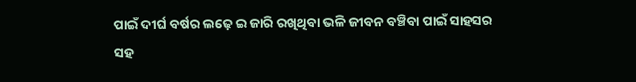ପାଇଁ ଦୀର୍ଘ ବର୍ଷର ଲଢ଼େ ଇ ଜାରି ରଖିଥିବା ଭଳି ଜୀବନ ବଞ୍ଚିବା ପାଇଁ ସାହସର ସହ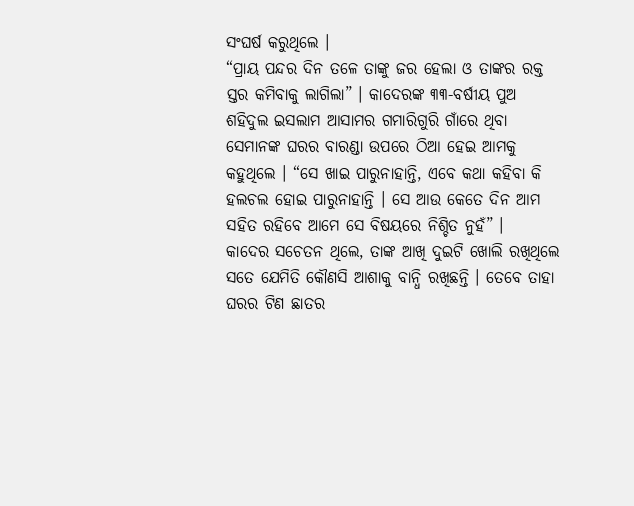ସଂଘର୍ଷ କରୁଥିଲେ ।
“ପ୍ରାୟ ପନ୍ଦର ଦିନ ତଳେ ତାଙ୍କୁ ଜର ହେଲା ଓ ତାଙ୍କର ରକ୍ତ ସ୍ତର କମିବାକୁ ଲାଗିଲା” । କାଦେରଙ୍କ ୩୩-ବର୍ଷୀୟ ପୁଅ ଶହିଦୁଲ ଇସଲାମ ଆସାମର ଗମାରିଗୁରି ଗାଁରେ ଥିବା ସେମାନଙ୍କ ଘରର ବାରଣ୍ଡା ଉପରେ ଠିଆ ହେଇ ଆମକୁ କହୁଥିଲେ । “ସେ ଖାଇ ପାରୁନାହାନ୍ତି, ଏବେ କଥା କହିବା କି ହଲଚଲ ହୋଇ ପାରୁନାହାନ୍ତି । ସେ ଆଉ କେତେ ଦିନ ଆମ ସହିତ ରହିବେ ଆମେ ସେ ବିଷୟରେ ନିଶ୍ଚିତ ନୁହଁ” ।
କାଦେର ସଚେତନ ଥିଲେ, ତାଙ୍କ ଆଖି ଦୁଇଟି ଖୋଲି ରଖିଥିଲେ ସତେ ଯେମିତି କୌଣସି ଆଶାକୁ ବାନ୍ଧି ରଖିଛନ୍ତି । ତେବେ ତାହା ଘରର ଟିଣ ଛାତର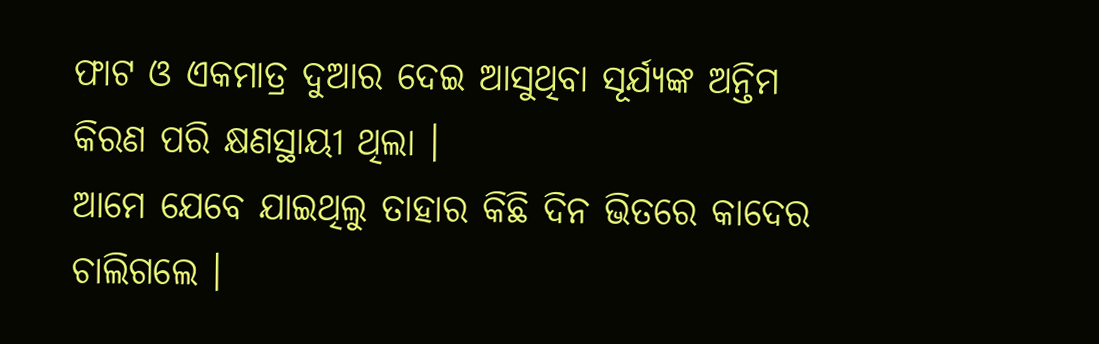ଫାଟ ଓ ଏକମାତ୍ର ଦୁଆର ଦେଇ ଆସୁଥିବା ସୂର୍ଯ୍ୟଙ୍କ ଅନ୍ତିମ କିରଣ ପରି କ୍ଷଣସ୍ଥାୟୀ ଥିଲା ।
ଆମେ ଯେବେ ଯାଇଥିଲୁ ତାହାର କିଛି ଦିନ ଭିତରେ କାଦେର ଚାଲିଗଲେ ।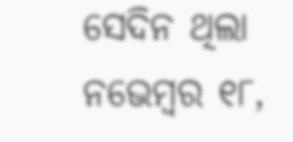ସେଦିନ ଥିଲା ନଭେମ୍ବର ୧୮,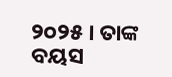୨୦୨୫ । ତାଙ୍କ ବୟସ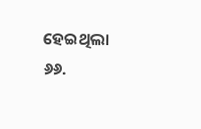ହେଇଥିଲା ୬୬.